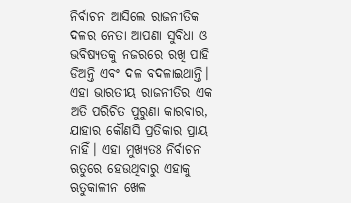ନିର୍ବାଚନ ଆସିଲେ ରାଜନୀତିକ ଦଳର ନେତା ଆପଣା ସୁବିଧା ଓ ଭବିଷ୍ୟତକୁ ନଜରରେ ରଖି ପାହି ଡିଅନ୍ତି ଏବଂ ଦଳ ବଦଳାଇଥାନ୍ତି। ଏହା ଭାରତୀୟ ରାଜନୀତିର ଏକ ଅତି ପରିଚିତ ପୁରୁଣା କାରବାର, ଯାହାର କୌଣସି ପ୍ରତିକାର ପ୍ରାୟ ନାହିଁ। ଏହା ମୁଖ୍ୟତଃ ନିର୍ବାଚନ ଋତୁରେ ହେଉଥିବାରୁ ଏହାକୁ ଋତୁକାଳୀନ ଖେଳ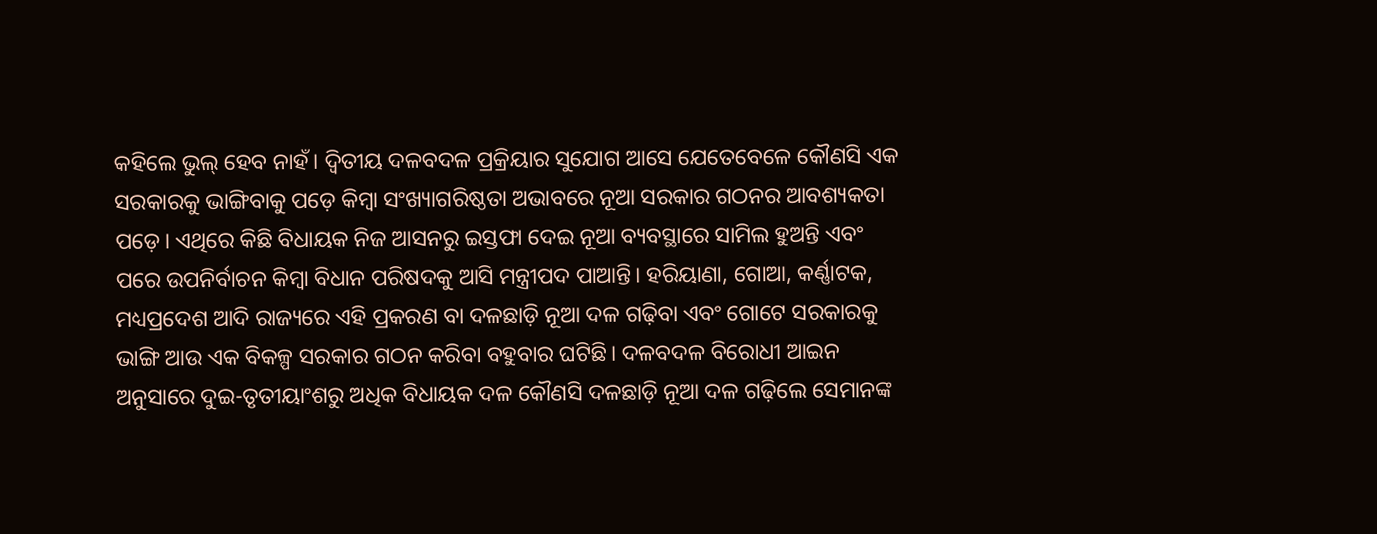କହିଲେ ଭୁଲ୍ ହେବ ନାହଁ। ଦ୍ୱିତୀୟ ଦଳବଦଳ ପ୍ରକ୍ରିୟାର ସୁଯୋଗ ଆସେ ଯେତେବେଳେ କୌଣସି ଏକ ସରକାରକୁ ଭାଙ୍ଗିବାକୁ ପଡ଼େ କିମ୍ବା ସଂଖ୍ୟାଗରିଷ୍ଠତା ଅଭାବରେ ନୂଆ ସରକାର ଗଠନର ଆବଶ୍ୟକତା ପଡ଼େ। ଏଥିରେ କିଛି ବିଧାୟକ ନିଜ ଆସନରୁ ଇସ୍ତଫା ଦେଇ ନୂଆ ବ୍ୟବସ୍ଥାରେ ସାମିଲ ହୁଅନ୍ତି ଏବଂ ପରେ ଉପନିର୍ବାଚନ କିମ୍ବା ବିଧାନ ପରିଷଦକୁ ଆସି ମନ୍ତ୍ରୀପଦ ପାଆନ୍ତି। ହରିୟାଣା, ଗୋଆ, କର୍ଣ୍ଣାଟକ, ମଧ୍ୟପ୍ରଦେଶ ଆଦି ରାଜ୍ୟରେ ଏହି ପ୍ରକରଣ ବା ଦଳଛାଡ଼ି ନୂଆ ଦଳ ଗଢ଼ିବା ଏବଂ ଗୋଟେ ସରକାରକୁ ଭାଙ୍ଗି ଆଉ ଏକ ବିକଳ୍ପ ସରକାର ଗଠନ କରିବା ବହୁବାର ଘଟିଛି। ଦଳବଦଳ ବିରୋଧୀ ଆଇନ ଅନୁସାରେ ଦୁଇ-ତୃତୀୟାଂଶରୁ ଅଧିକ ବିଧାୟକ ଦଳ କୌଣସି ଦଳଛାଡ଼ି ନୂଆ ଦଳ ଗଢ଼ିଲେ ସେମାନଙ୍କ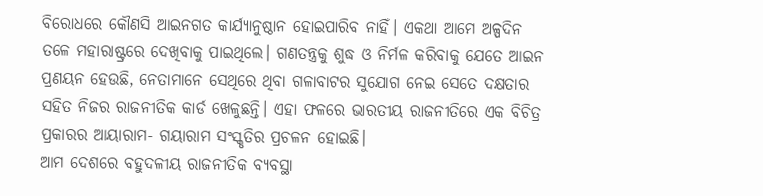ବିରୋଧରେ କୌଣସି ଆଇନଗତ କାର୍ଯ୍ୟାନୁଷ୍ଠାନ ହୋଇପାରିବ ନାହିଁ। ଏକଥା ଆମେ ଅଳ୍ପଦିନ ତଳେ ମହାରାଷ୍ଟ୍ରରେ ଦେଖିବାକୁ ପାଇଥିଲେ। ଗଣତନ୍ତ୍ରକୁ ଶୁଦ୍ଧ ଓ ନିର୍ମଳ କରିବାକୁ ଯେତେ ଆଇନ ପ୍ରଣୟନ ହେଉଛି, ନେତାମାନେ ସେଥିରେ ଥିବା ଗଳାବାଟର ସୁଯୋଗ ନେଇ ସେତେ ଦକ୍ଷତାର ସହିତ ନିଜର ରାଜନୀତିକ କାର୍ଡ ଖେଳୁଛନ୍ତି। ଏହା ଫଳରେ ଭାରତୀୟ ରାଜନୀତିରେ ଏକ ବିଚିତ୍ର ପ୍ରକାରର ଆୟାରାମ- ଗୟାରାମ ସଂସ୍କୃତିର ପ୍ରଚଳନ ହୋଇଛି।
ଆମ ଦେଶରେ ବହୁଦଳୀୟ ରାଜନୀତିକ ବ୍ୟବସ୍ଥା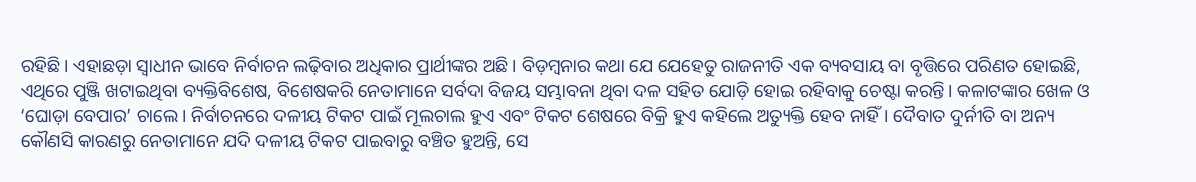ରହିଛି। ଏହାଛଡ଼ା ସ୍ୱାଧୀନ ଭାବେ ନିର୍ବାଚନ ଲଢ଼ିବାର ଅଧିକାର ପ୍ରାର୍ଥୀଙ୍କର ଅଛି। ବିଡ଼ମ୍ବନାର କଥା ଯେ ଯେହେତୁ ରାଜନୀତି ଏକ ବ୍ୟବସାୟ ବା ବୃତ୍ତିରେ ପରିଣତ ହୋଇଛି, ଏଥିରେ ପୁଞ୍ଜି ଖଟାଇଥିବା ବ୍ୟକ୍ତିବିଶେଷ, ବିଶେଷକରି ନେତାମାନେ ସର୍ବଦା ବିଜୟ ସମ୍ଭାବନା ଥିବା ଦଳ ସହିତ ଯୋଡ଼ି ହୋଇ ରହିବାକୁ ଚେଷ୍ଟା କରନ୍ତି। କଳାଟଙ୍କାର ଖେଳ ଓ ‘ଘୋଡ଼ା ବେପାର’ ଚାଲେ। ନିର୍ବାଚନରେ ଦଳୀୟ ଟିକଟ ପାଇଁ ମୂଲଚାଲ ହୁଏ ଏବଂ ଟିକଟ ଶେଷରେ ବିକ୍ରି ହୁଏ କହିଲେ ଅତ୍ୟୁକ୍ତି ହେବ ନାହିଁ। ଦୈବାତ ଦୁର୍ନୀତି ବା ଅନ୍ୟ କୌଣସି କାରଣରୁ ନେତାମାନେ ଯଦି ଦଳୀୟ ଟିକଟ ପାଇବାରୁ ବଞ୍ଚିତ ହୁଅନ୍ତି, ସେ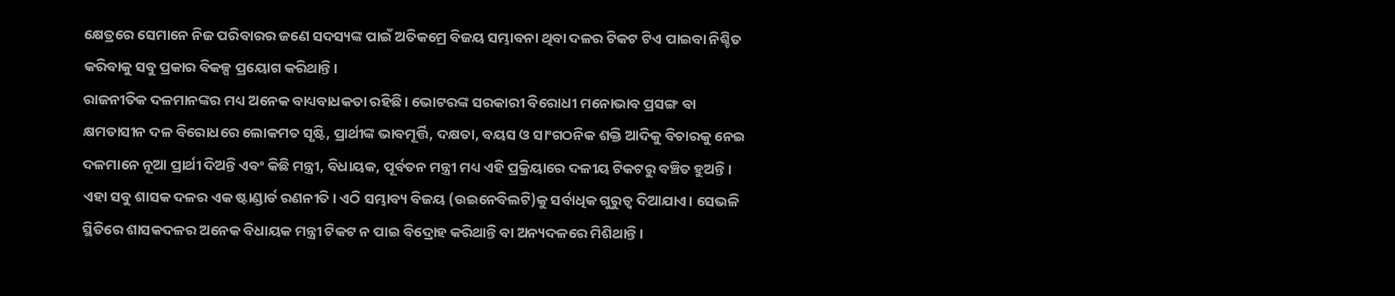କ୍ଷେତ୍ରରେ ସେମାନେ ନିଜ ପରିବାରର ଜଣେ ସଦସ୍ୟଙ୍କ ପାଇଁ ଅତିକମ୍ରେ ବିଜୟ ସମ୍ଭାବନା ଥିବା ଦଳର ଟିକଟ ଟିଏ ପାଇବା ନିଶ୍ଚିତ କରିବାକୁ ସବୁ ପ୍ରକାର ବିକଳ୍ପ ପ୍ରୟୋଗ କରିଥାନ୍ତି।
ରାଜନୀତିକ ଦଳମାନଙ୍କର ମଧ୍ୟ ଅନେକ ବାଧ୍ୟବାଧକତା ରହିଛି। ଭୋଟରଙ୍କ ସରକାରୀ ବିରୋଧୀ ମନୋଭାବ ପ୍ରସଙ୍ଗ ବା କ୍ଷମତାସୀନ ଦଳ ବିରୋଧରେ ଲୋକମତ ସୃଷ୍ଟି, ପ୍ରାର୍ଥୀଙ୍କ ଭାବମୂର୍ତ୍ତି, ଦକ୍ଷତା, ବୟସ ଓ ସାଂଗଠନିକ ଶକ୍ତି ଆଦିକୁ ବିଚାରକୁ ନେଇ ଦଳମାନେ ନୂଆ ପ୍ରାର୍ଥୀ ଦିଅନ୍ତି ଏବଂ କିଛି ମନ୍ତ୍ରୀ, ବିଧାୟକ, ପୂର୍ବତନ ମନ୍ତ୍ରୀ ମଧ୍ୟ ଏହି ପ୍ରକ୍ରିୟାରେ ଦଳୀୟ ଟିକଟରୁ ବଞ୍ଚିତ ହୁଅନ୍ତି। ଏହା ସବୁ ଶାସକ ଦଳର ଏକ ଷ୍ଟାଣ୍ଡାର୍ଡ ରଣନୀତି। ଏଠି ସମ୍ଭାବ୍ୟ ବିଜୟ (ଉଇନେବିଲଟି)କୁ ସର୍ବାଧିକ ଗୁରୁତ୍ୱ ଦିଆଯାଏ। ସେଭଳି ସ୍ଥିତିରେ ଶାସକଦଳର ଅନେକ ବିଧାୟକ ମନ୍ତ୍ରୀ ଟିକଟ ନ ପାଇ ବିଦ୍ରୋହ କରିଥାନ୍ତି ବା ଅନ୍ୟଦଳରେ ମିଶିଥାନ୍ତି।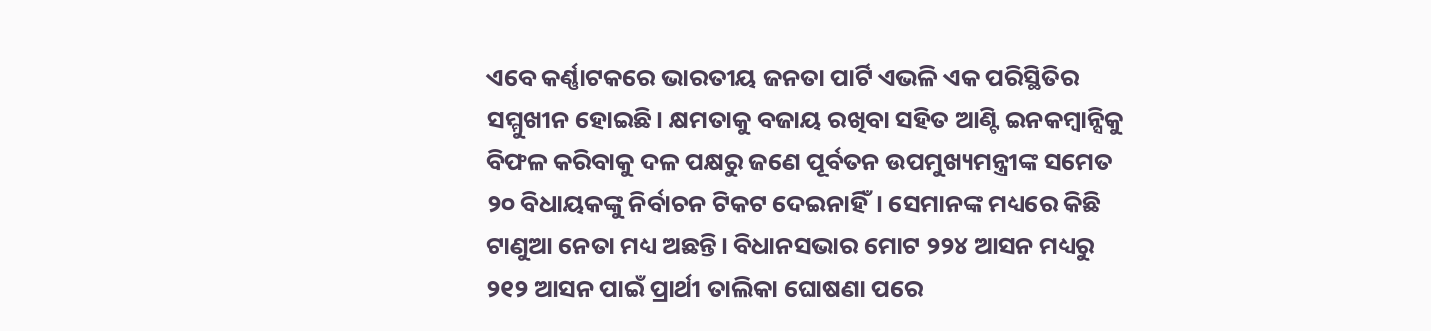ଏବେ କର୍ଣ୍ଣାଟକରେ ଭାରତୀୟ ଜନତା ପାର୍ଟି ଏଭଳି ଏକ ପରିସ୍ଥିତିର ସମ୍ମୁଖୀନ ହୋଇଛି। କ୍ଷମତାକୁ ବଜାୟ ରଖିବା ସହିତ ଆଣ୍ଟି ଇନକମ୍ବାନ୍ସିକୁ ବିଫଳ କରିବାକୁ ଦଳ ପକ୍ଷରୁ ଜଣେ ପୂର୍ବତନ ଉପମୁଖ୍ୟମନ୍ତ୍ରୀଙ୍କ ସମେତ ୨୦ ବିଧାୟକଙ୍କୁ ନିର୍ବାଚନ ଟିକଟ ଦେଇନାହିଁ। ସେମାନଙ୍କ ମଧ୍ୟରେ କିଛି ଟାଣୁଆ ନେତା ମଧ୍ୟ ଅଛନ୍ତି। ବିଧାନସଭାର ମୋଟ ୨୨୪ ଆସନ ମଧ୍ୟରୁ ୨୧୨ ଆସନ ପାଇଁ ପ୍ରାର୍ଥୀ ତାଲିକା ଘୋଷଣା ପରେ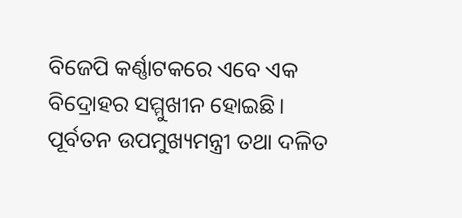ବିଜେପି କର୍ଣ୍ଣାଟକରେ ଏବେ ଏକ ବିଦ୍ରୋହର ସମ୍ମୁଖୀନ ହୋଇଛି। ପୂର୍ବତନ ଉପମୁଖ୍ୟମନ୍ତ୍ରୀ ତଥା ଦଳିତ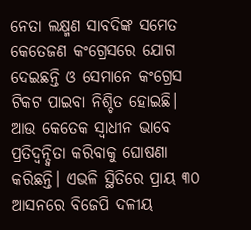ନେତା ଲକ୍ଷ୍ମଣ ସାବଦିଙ୍କ ସମେତ କେତେଜଣ କଂଗ୍ରେସରେ ଯୋଗ ଦେଇଛନ୍ତି ଓ ସେମାନେ କଂଗ୍ରେସ ଟିକଟ ପାଇବା ନିଶ୍ଚିତ ହୋଇଛି। ଆଉ କେତେକ ସ୍ୱାଧୀନ ଭାବେ ପ୍ରତିଦ୍ୱନ୍ଦ୍ୱିତା କରିବାକୁ ଘୋଷଣା କରିଛନ୍ତି। ଏଭଳି ସ୍ଥିତିରେ ପ୍ରାୟ ୩୦ ଆସନରେ ବିଜେପି ଦଳୀୟ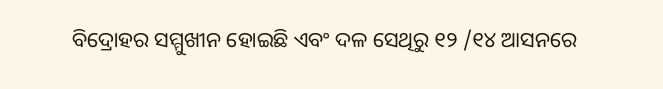ବିଦ୍ରୋହର ସମ୍ମୁଖୀନ ହୋଇଛି ଏବଂ ଦଳ ସେଥିରୁ ୧୨ /୧୪ ଆସନରେ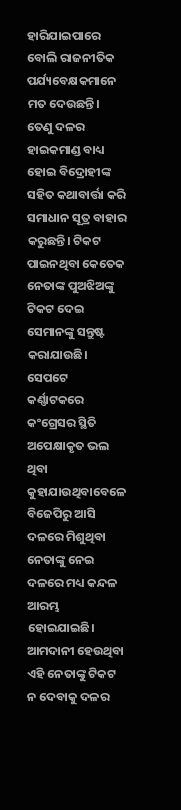ହାରିଯାଇପାରେ ବୋଲି ରାଜନୀତିକ ପର୍ଯ୍ୟବେକ୍ଷକମାନେ ମତ ଦେଉଛନ୍ତି। ତେଣୁ ଦଳର ହାଇକମାଣ୍ଡ ବାଧ୍ୟ ହୋଇ ବିଦ୍ରୋହୀଙ୍କ ସହିତ କଥାବାର୍ତ୍ତା କରି ସମାଧାନ ସୂତ୍ର ବାହାର କରୁଛନ୍ତି। ଟିକଟ ପାଇନଥିବା କେତେକ ନେତାଙ୍କ ପୁଅଝିଅଙ୍କୁ ଟିକଟ ଦେଇ ସେମାନଙ୍କୁ ସନ୍ତୁଷ୍ଟ କରାଯାଉଛି।
ସେପଟେ କର୍ଣ୍ଣାଟକରେ କଂଗ୍ରେସର ସ୍ଥିତି ଅପେକ୍ଷାକୃତ ଭଲ ଥିବା କୁହାଯାଉଥିବାବେଳେ ବିଜେପିରୁ ଆସି ଦଳରେ ମିଶୁଥିବା ନେତାଙ୍କୁ ନେଇ ଦଳରେ ମଧ୍ୟ କନ୍ଦଳ ଆରମ୍ଭ ହୋଇଯାଇଛି। ଆମଦାନୀ ହେଉଥିବା ଏହି ନେତାଙ୍କୁ ଟିକଟ ନ ଦେବାକୁ ଦଳର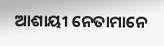ଆଶାୟୀ ନେତାମାନେ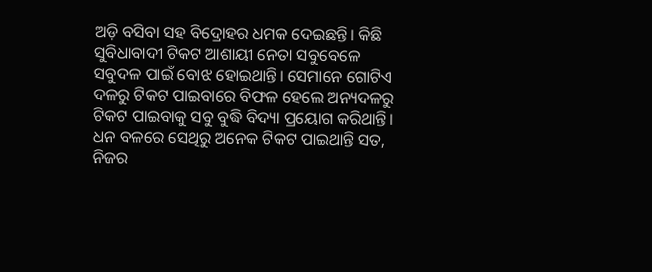ଅଡ଼ି ବସିବା ସହ ବିଦ୍ରୋହର ଧମକ ଦେଇଛନ୍ତି। କିଛି ସୁବିଧାବାଦୀ ଟିକଟ ଆଶାୟୀ ନେତା ସବୁବେଳେ ସବୁଦଳ ପାଇଁ ବୋଝ ହୋଇଥାନ୍ତି। ସେମାନେ ଗୋଟିଏ ଦଳରୁ ଟିକଟ ପାଇବାରେ ବିଫଳ ହେଲେ ଅନ୍ୟଦଳରୁ ଟିକଟ ପାଇବାକୁ ସବୁ ବୁଦ୍ଧି ବିଦ୍ୟା ପ୍ରୟୋଗ କରିଥାନ୍ତି। ଧନ ବଳରେ ସେଥିରୁ ଅନେକ ଟିକଟ ପାଇଥାନ୍ତି ସତ, ନିଜର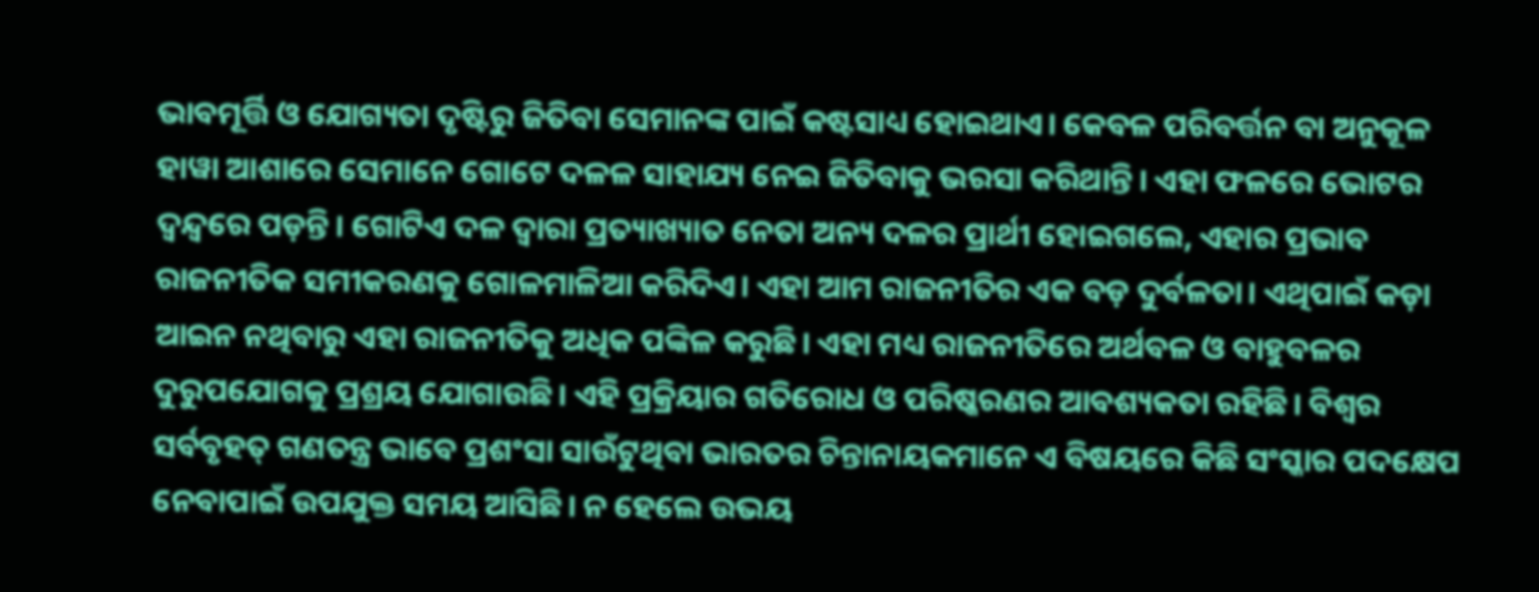ଭାବମୂର୍ତ୍ତି ଓ ଯୋଗ୍ୟତା ଦୃଷ୍ଟିରୁ ଜିତିବା ସେମାନଙ୍କ ପାଇଁ କଷ୍ଟସାଧ୍ୟ ହୋଇଥାଏ। କେବଳ ପରିବର୍ତ୍ତନ ବା ଅନୁକୂଳ ହାୱା ଆଶାରେ ସେମାନେ ଗୋଟେ ଦଳଳ ସାହାଯ୍ୟ ନେଇ ଜିତିବାକୁ ଭରସା କରିଥାନ୍ତି। ଏହା ଫଳରେ ଭୋଟର ଦ୍ୱନ୍ଦ୍ୱରେ ପଡ଼ନ୍ତି। ଗୋଟିଏ ଦଳ ଦ୍ୱାରା ପ୍ରତ୍ୟାଖ୍ୟାତ ନେତା ଅନ୍ୟ ଦଳର ପ୍ରାର୍ଥୀ ହୋଇଗଲେ, ଏହାର ପ୍ରଭାବ ରାଜନୀତିକ ସମୀକରଣକୁ ଗୋଳମାଳିଆ କରିଦିଏ। ଏହା ଆମ ରାଜନୀତିର ଏକ ବଡ଼ ଦୁର୍ବଳତା। ଏଥିପାଇଁ କଡ଼ା ଆଇନ ନଥିବାରୁ ଏହା ରାଜନୀତିକୁ ଅଧିକ ପଙ୍କିଳ କରୁଛି। ଏହା ମଧ୍ୟ ରାଜନୀତିରେ ଅର୍ଥବଳ ଓ ବାହୁବଳର ଦୁରୁପଯୋଗକୁ ପ୍ରଶ୍ରୟ ଯୋଗାଉଛି। ଏହି ପ୍ରକ୍ରିୟାର ଗତିରୋଧ ଓ ପରିଷ୍କରଣର ଆବଶ୍ୟକତା ରହିଛି। ବିଶ୍ୱର ସର୍ବବୃହତ୍ ଗଣତନ୍ତ୍ର ଭାବେ ପ୍ରଶଂସା ସାଉଁଟୁଥିବା ଭାରତର ଚିନ୍ତାନାୟକମାନେ ଏ ବିଷୟରେ କିଛି ସଂସ୍କାର ପଦକ୍ଷେପ ନେବାପାଇଁ ଉପଯୁକ୍ତ ସମୟ ଆସିଛି। ନ ହେଲେ ଉଭୟ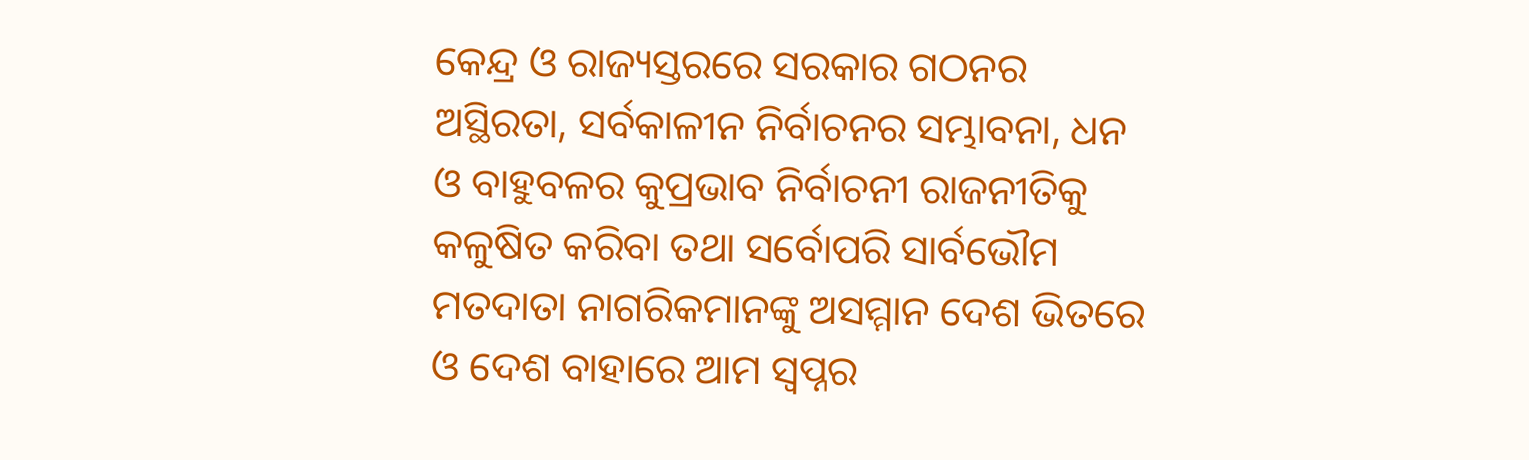କେନ୍ଦ୍ର ଓ ରାଜ୍ୟସ୍ତରରେ ସରକାର ଗଠନର ଅସ୍ଥିରତା, ସର୍ବକାଳୀନ ନିର୍ବାଚନର ସମ୍ଭାବନା, ଧନ ଓ ବାହୁବଳର କୁପ୍ରଭାବ ନିର୍ବାଚନୀ ରାଜନୀତିକୁ କଳୁଷିତ କରିବା ତଥା ସର୍ବୋପରି ସାର୍ବଭୌମ ମତଦାତା ନାଗରିକମାନଙ୍କୁ ଅସମ୍ମାନ ଦେଶ ଭିତରେ ଓ ଦେଶ ବାହାରେ ଆମ ସ୍ୱପ୍ନର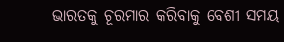ଭାରତକୁ ଚୂରମାର କରିବାକୁ ବେଶୀ ସମୟ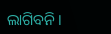ଲାଗିବନି।